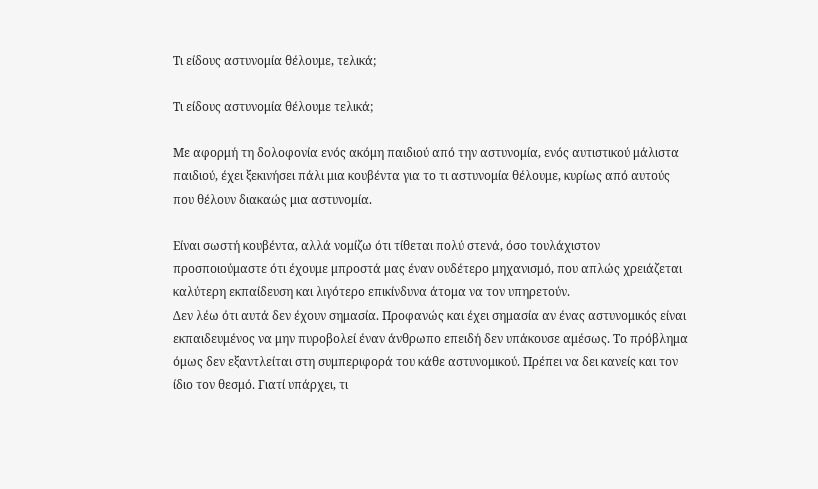Τι είδους αστυνομία θέλουμε, τελικά;

Τι είδους αστυνομία θέλουμε τελικά;

Με αφορμή τη δολοφονία ενός ακόμη παιδιού από την αστυνομία, ενός αυτιστικού μάλιστα παιδιού, έχει ξεκινήσει πάλι μια κουβέντα για το τι αστυνομία θέλουμε, κυρίως από αυτούς που θέλουν διακαώς μια αστυνομία.

Είναι σωστή κουβέντα, αλλά νομίζω ότι τίθεται πολύ στενά, όσο τουλάχιστον προσποιούμαστε ότι έχουμε μπροστά μας έναν ουδέτερο μηχανισμό, που απλώς χρειάζεται καλύτερη εκπαίδευση και λιγότερο επικίνδυνα άτομα να τον υπηρετούν.
Δεν λέω ότι αυτά δεν έχουν σημασία. Προφανώς και έχει σημασία αν ένας αστυνομικός είναι εκπαιδευμένος να μην πυροβολεί έναν άνθρωπο επειδή δεν υπάκουσε αμέσως. Το πρόβλημα όμως δεν εξαντλείται στη συμπεριφορά του κάθε αστυνομικού. Πρέπει να δει κανείς και τον ίδιο τον θεσμό. Γιατί υπάρχει, τι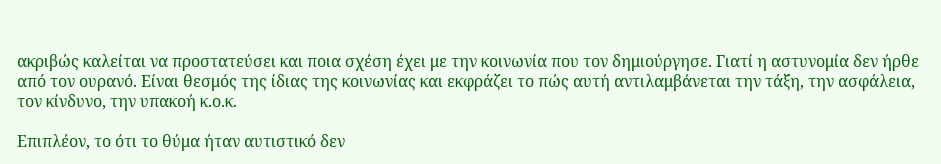ακριβώς καλείται να προστατεύσει και ποια σχέση έχει με την κοινωνία που τον δημιούργησε. Γιατί η αστυνομία δεν ήρθε από τον ουρανό. Είναι θεσμός της ίδιας της κοινωνίας και εκφράζει το πώς αυτή αντιλαμβάνεται την τάξη, την ασφάλεια, τον κίνδυνο, την υπακοή κ.ο.κ.

Επιπλέον, το ότι το θύμα ήταν αυτιστικό δεν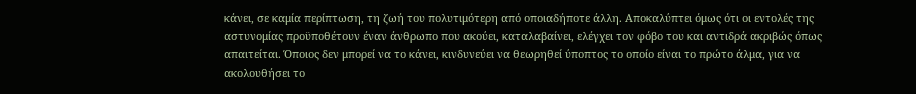κάνει, σε καμία περίπτωση, τη ζωή του πολυτιμότερη από οποιαδήποτε άλλη. Αποκαλύπτει όμως ότι οι εντολές της αστυνομίας προϋποθέτουν έναν άνθρωπο που ακούει, καταλαβαίνει, ελέγχει τον φόβο του και αντιδρά ακριβώς όπως απαιτείται. Όποιος δεν μπορεί να το κάνει, κινδυνεύει να θεωρηθεί ύποπτος το οποίο είναι το πρώτο άλμα, για να ακολουθήσει το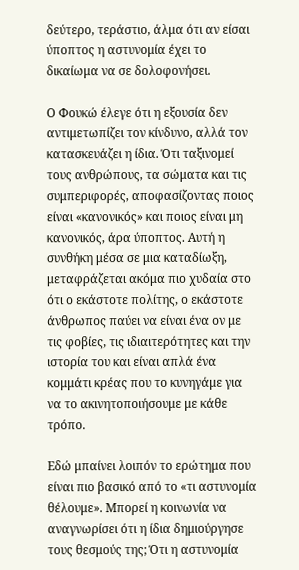δεύτερο, τεράστιο, άλμα ότι αν είσαι ύποπτος η αστυνομία έχει το δικαίωμα να σε δολοφονήσει.

Ο Φουκώ έλεγε ότι η εξουσία δεν αντιμετωπίζει τον κίνδυνο, αλλά τον κατασκευάζει η ίδια. Ότι ταξινομεί τους ανθρώπους, τα σώματα και τις συμπεριφορές, αποφασίζοντας ποιος είναι «κανονικός» και ποιος είναι μη κανονικός, άρα ύποπτος. Αυτή η συνθήκη μέσα σε μια καταδίωξη, μεταφράζεται ακόμα πιο χυδαία στο ότι ο εκάστοτε πολίτης, ο εκάστοτε άνθρωπος παύει να είναι ένα ον με τις φοβίες, τις ιδιαιτερότητες και την ιστορία του και είναι απλά ένα κομμάτι κρέας που το κυνηγάμε για να το ακινητοποιήσουμε με κάθε τρόπο.

Εδώ μπαίνει λοιπόν το ερώτημα που είναι πιο βασικό από το «τι αστυνομία θέλουμε». Μπορεί η κοινωνία να αναγνωρίσει ότι η ίδια δημιούργησε τους θεσμούς της; Ότι η αστυνομία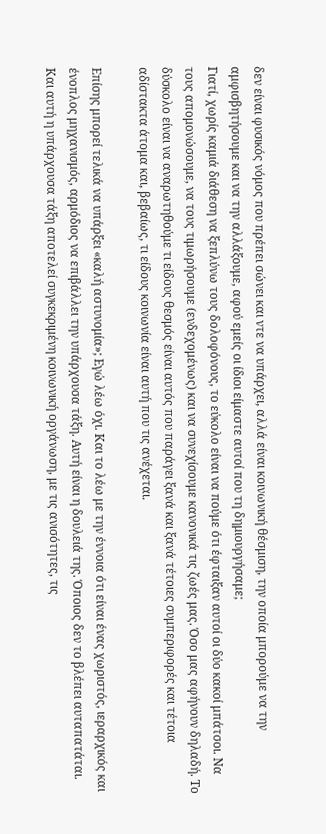δεν είναι φυσικός νόμος που πρέπει σώνει και ντε να υπάρχει, αλλά είναι κοινωνική θέσμιση, την οποία μπορούμε να την αμφισβητήσουμε και να την αλλάξουμε, αφού εμείς οι ίδιοι είμαστε αυτοί που τη δημιουργήσαμε;
Γιατί, χωρίς καμιά διάθεση να ξεπλύνω τους δολοφόνους, το εύκολο είναι να πούμε ότι έφταιξαν αυτοί οι δύο κακοί μπάτσοι. Να τους απομονώσουμε, να τους τιμωρήσουμε (ενδεχομένως) και να συνεχίσουμε κανονικά τις ζωές μας. Όσο μας αφήνουν δηλαδή. Το δύσκολο είναι να αναρωτηθούμε τι είδους θεσμός είναι αυτός που παράγει ξανά και ξανά τέτοιες συμπεριφορές και τέτοια αδίστακτα άτομα και, βεβαίως, τι είδους κοινωνία είναι αυτή που τις ανέχεται.

Επίσης μπορεί τελικά να υπάρξει «καλή αστυνομία»; Εγώ λέω όχι. Και το λέω με την έννοια ότι είναι ένας χωριστός, ιεραρχικός και ένοπλος μηχανισμός, αρμόδιος να επιβάλλει την υπάρχουσα τάξη. Αυτή είναι η δουλειά της. Όποιος δεν το βλέπει αυταπατάται. Και αυτή η υπάρχουσα τάξη αποτελεί συγκεκριμένη κοινωνική οργάνωση, με τις ανισότητες, τις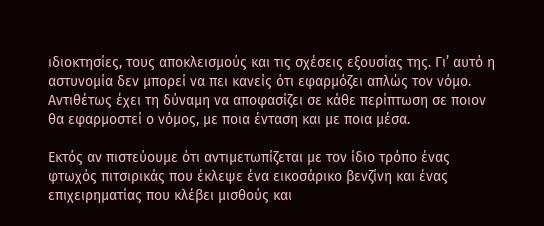ιδιοκτησίες, τους αποκλεισμούς και τις σχέσεις εξουσίας της. Γι’ αυτό η αστυνομία δεν μπορεί να πει κανείς ότι εφαρμόζει απλώς τον νόμο. Αντιθέτως έχει τη δύναμη να αποφασίζει σε κάθε περίπτωση σε ποιον θα εφαρμοστεί ο νόμος, με ποια ένταση και με ποια μέσα.

Εκτός αν πιστεύουμε ότι αντιμετωπίζεται με τον ίδιο τρόπο ένας φτωχός πιτσιρικάς που έκλεψε ένα εικοσάρικο βενζίνη και ένας επιχειρηματίας που κλέβει μισθούς και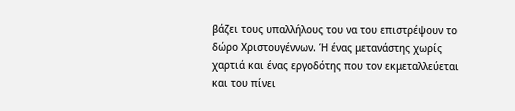βάζει τους υπαλλήλους του να του επιστρέψουν το δώρο Χριστουγέννων. Ή ένας μετανάστης χωρίς χαρτιά και ένας εργοδότης που τον εκμεταλλεύεται και του πίνει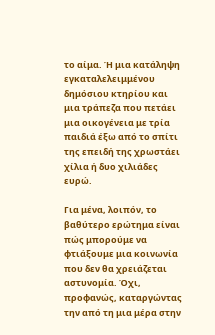το αίμα. Ή μια κατάληψη εγκαταλελειμμένου δημόσιου κτηρίου και μια τράπεζα που πετάει μια οικογένεια με τρία παιδιά έξω από το σπίτι της επειδή της χρωστάει χίλια ή δυο χιλιάδες ευρώ.

Για μένα, λοιπόν, το βαθύτερο ερώτημα είναι πώς μπορούμε να φτιάξουμε μια κοινωνία που δεν θα χρειάζεται αστυνομία. Όχι, προφανώς, καταργώντας την από τη μια μέρα στην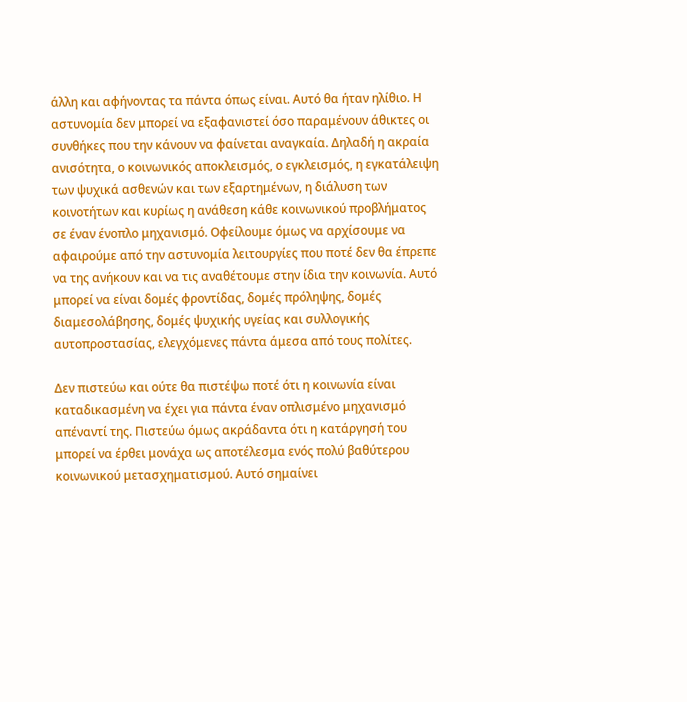άλλη και αφήνοντας τα πάντα όπως είναι. Αυτό θα ήταν ηλίθιο. Η αστυνομία δεν μπορεί να εξαφανιστεί όσο παραμένουν άθικτες οι συνθήκες που την κάνουν να φαίνεται αναγκαία. Δηλαδή η ακραία ανισότητα, ο κοινωνικός αποκλεισμός, ο εγκλεισμός, η εγκατάλειψη των ψυχικά ασθενών και των εξαρτημένων, η διάλυση των κοινοτήτων και κυρίως η ανάθεση κάθε κοινωνικού προβλήματος σε έναν ένοπλο μηχανισμό. Οφείλουμε όμως να αρχίσουμε να αφαιρούμε από την αστυνομία λειτουργίες που ποτέ δεν θα έπρεπε να της ανήκουν και να τις αναθέτουμε στην ίδια την κοινωνία. Αυτό μπορεί να είναι δομές φροντίδας, δομές πρόληψης, δομές διαμεσολάβησης, δομές ψυχικής υγείας και συλλογικής αυτοπροστασίας, ελεγχόμενες πάντα άμεσα από τους πολίτες.

Δεν πιστεύω και ούτε θα πιστέψω ποτέ ότι η κοινωνία είναι καταδικασμένη να έχει για πάντα έναν οπλισμένο μηχανισμό απέναντί της. Πιστεύω όμως ακράδαντα ότι η κατάργησή του μπορεί να έρθει μονάχα ως αποτέλεσμα ενός πολύ βαθύτερου κοινωνικού μετασχηματισμού. Αυτό σημαίνει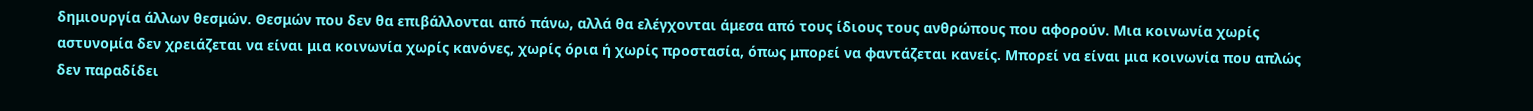δημιουργία άλλων θεσμών. Θεσμών που δεν θα επιβάλλονται από πάνω, αλλά θα ελέγχονται άμεσα από τους ίδιους τους ανθρώπους που αφορούν. Μια κοινωνία χωρίς αστυνομία δεν χρειάζεται να είναι μια κοινωνία χωρίς κανόνες, χωρίς όρια ή χωρίς προστασία, όπως μπορεί να φαντάζεται κανείς. Μπορεί να είναι μια κοινωνία που απλώς δεν παραδίδει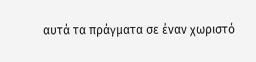αυτά τα πράγματα σε έναν χωριστό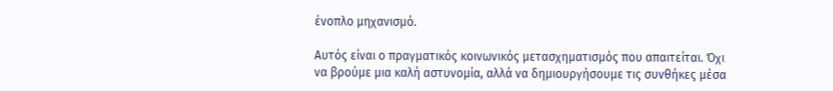ένοπλο μηχανισμό.

Αυτός είναι ο πραγματικός κοινωνικός μετασχηματισμός που απαιτείται. Όχι να βρούμε μια καλή αστυνομία, αλλά να δημιουργήσουμε τις συνθήκες μέσα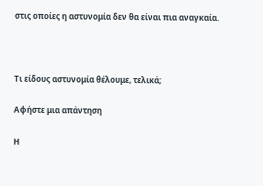στις οποίες η αστυνομία δεν θα είναι πια αναγκαία.



Τι είδους αστυνομία θέλουμε, τελικά;

Αφήστε μια απάντηση

Η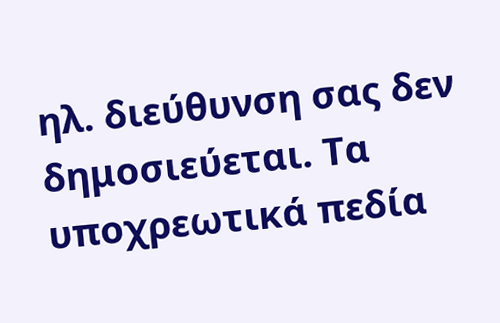ηλ. διεύθυνση σας δεν δημοσιεύεται. Τα υποχρεωτικά πεδία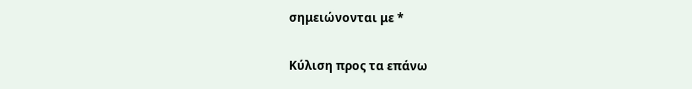σημειώνονται με *

Κύλιση προς τα επάνω